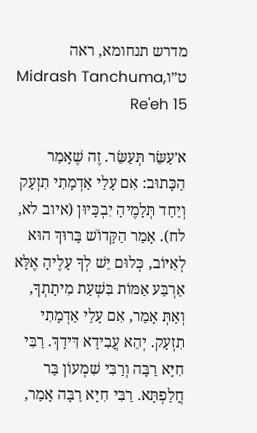מדרש תנחומא, ראה ט״וMidrash Tanchuma, Re'eh 15

א׳עַשֵּׂר תְּעַשֵּׂר. זֶה שֶׁאָמַר הַכָּתוּב: אִם עָלַי אַדְמָתִי תִזְעָק וְיַחַד תְּלָמֶיהָ יִבְכָּיוּן (איוב לא, לח). אָמַר הַקָּדוֹשׁ בָּרוּךְ הוּא לְאִיּוֹב, כְּלוּם יֵשׁ לְךָ עָלֶיהָ אֶלָּא אַרְבַּע אַמּוֹת בִּשְׁעַת מִיתָתְךָ, וְאַתְּ אָמַר, אִם עָלַי אַדְמָתִי תִזְעָק. יְהֵא עֲבִידָא דִּידָךְ. רַבִּי חִיָּא רַבָּה וְרַבִּי שִׁמְעוֹן בַּר חֲלַפְתָּא. רַבִּי חִיָּא רַבָּה אָמַר,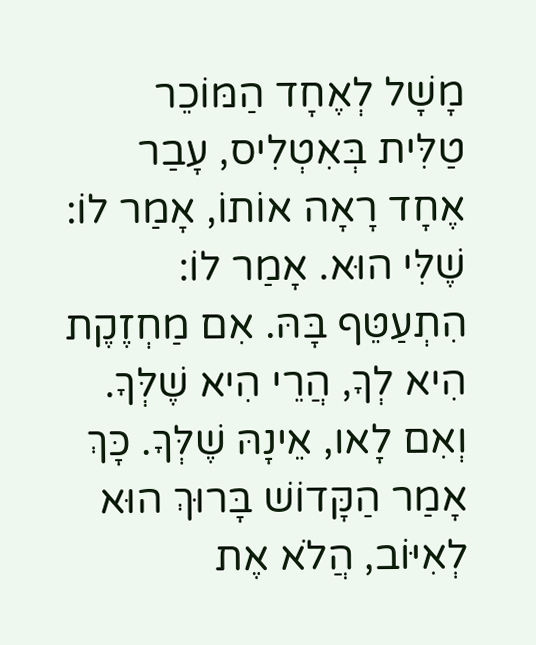מָשָׁל לְאֶחָד הַמּוֹכֵר טַלִּית בְּאִטְלִיס, עָבַר אֶחָד רָאָה אוֹתוֹ, אָמַר לוֹ: שֶׁלִּי הוּא. אָמַר לוֹ: הִתְעַטֵּף בָּהּ. אִם מַחְזֶקֶת הִיא לְךָ, הֲרֵי הִיא שֶׁלְּךָ. וְאִם לָאו, אֵינָהּ שֶׁלְּךָ. כָּךְ אָמַר הַקָּדוֹשׁ בָּרוּךְ הוּא לְאִיּוֹב, הֲלֹא אֶת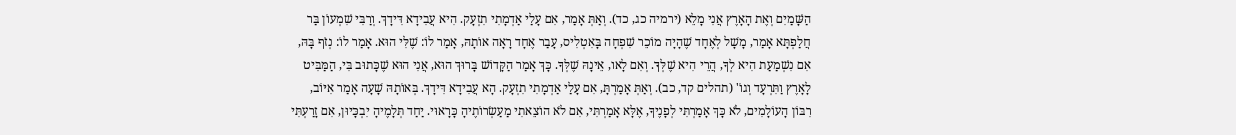הַשָּׁמַיִם וְאֶת הָאָרֶץ אֲנִי מָלֵא (ירמיה כג, כד). וְאַתְּ אָמַר, אִם עָלַי אַדְמָתִי תִזְעָק. הִיא עֲבִידָא דִּידָךְ. וְרַבִּי שִׁמְעוֹן בַּר חֲלַפְתָּא אָמַר, מָשָׁל לְאֶחָד שֶׁהָיָה מוֹכֵר שִׁפְחָה בָּאִטְלִיס, עָבַר אֶחָד רָאָה אוֹתָהּ, אָמַר לוֹ: שֶׁלִּי הוּא. אָמַר לוֹ: נְזֹף בָּהּ, אִם נִשְׁמַעַת הִיא לְךָ, הֲרֵי הִיא שֶׁלְּךָ. וְאִם לָאו, אֵינָהּ שֶׁלְּךָ. כָּךְ אָמַר הַקָּדוֹשׁ בָּרוּךְ הוּא, אֲנִי הוּא שֶׁכָּתוּב בִּי, הַמַּבִּיט לָאָרֶץ וַתִּרְעָד וְגוֹ' (תהלים קד, כב). וְאַתְּ אָמַרְתָּ, אִם עָלַי אַדְמָתִי תִזְעָק. הָא עֲבִידָא דִּידָךְ. בְּאוֹתָהּ שָׁעָה אָמַר אִיּוֹב, רִבּוֹן הָעוֹלָמִים, לֹא כָּךְ אָמַרְתִּי לְפָנֶיךָ, אֶלָּא אָמַרְתִּי, אִם לֹא הוֹצֵאתִי מַעַשְׂרוֹתֶיהָ כָּרָאוּי. יַחַד תְּלָמֶיהָ יִבְכָּיוּן, אִם זָרַעְתִּי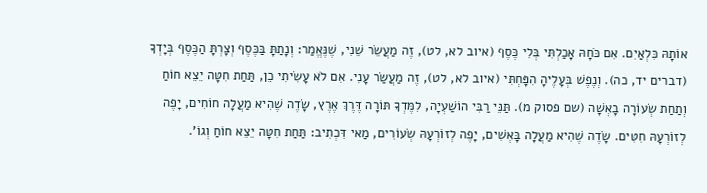אוֹתָהּ כִּלְאַיִם. אִם כֹּחָהּ אָכַלְתִּי בְּלִי כֶּסֶף (איוב לא, לט), זֶה מַעֲשֵׂר שֵׁנִי, שֶׁנֶּאֱמַר: וְנָתַתָּ בַּכֶּסֶף וְצָרְתָּ הַכֶּסֶף בְּיָדְךָ (דברים יד, כה). וְנֶפֶשׁ בְּעָלֶיהָ הִפָּחְתִּי (איוב לא, לט), זֶה מַעֲשַׂר עָנִי. אִם לֹא עָשִׂיתִי כֵן, תַּחַת חִטָּה יֵצֵא חוֹחַ וְתַחַת שְׂעוֹרָה בָאְשָׁה (שם פסוק מ). תַּנֵּי רַבִּי הוֹשַׁעְיָה, לִמֶּדְךָ תּוֹרָה דֶּרֶךְ אֶרֶץ, שָׂדֶה שֶׁהִיא מַעֲלָה חוֹחִים, יָפֶה לְזוֹרְעָהּ חִטִּים. שָׂדֶה שֶׁהִיא מַעֲלָה בָּאְשִׁים, יָפֶה לְזוֹרְעָהּ שְׂעוֹרִים, מַאי דִּכְתִיב: תַּחַת חִטָּה יֵצֵא חוֹחַ וְגוֹ'.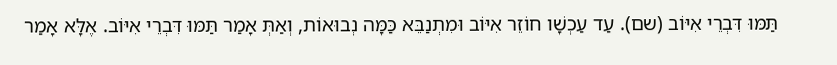תַּמּוּ דִּבְרֵי אִיּוֹב (שם). עַד עַכְשָׁו חוֹזֵר אִיּוֹב וּמִתְנַבֵּא כַּמָּה נְבוּאוֹת, וְאַתְּ אָמַר תַּמּוּ דִּבְרֵי אִיּוֹב. אֶלָּא אָמַר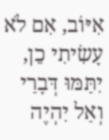אִיּוֹב, אִם לֹא עָשִׂיתִי כֵן, יִתַּמּוּ דְּבָרַי וְאַל יִהְיֶה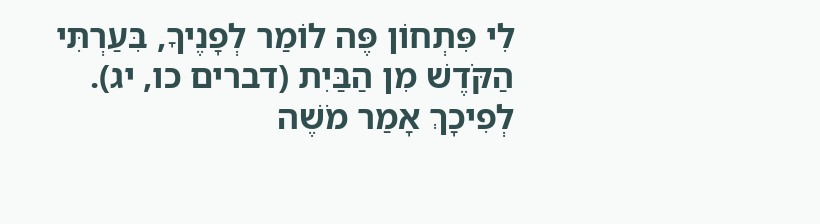לִי פִּתְחוֹן פֶּה לוֹמַר לְפָנֶיךָ, בִּעַרְתִּי הַקֹּדֶשׁ מִן הַבַּיִת (דברים כו, יג). לְפִיכָךְ אָמַר מֹשֶׁה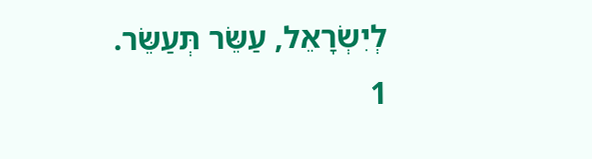לְיִשְׂרָאֵל, עַשֵּׂר תְּעַשֵּׂר.
1